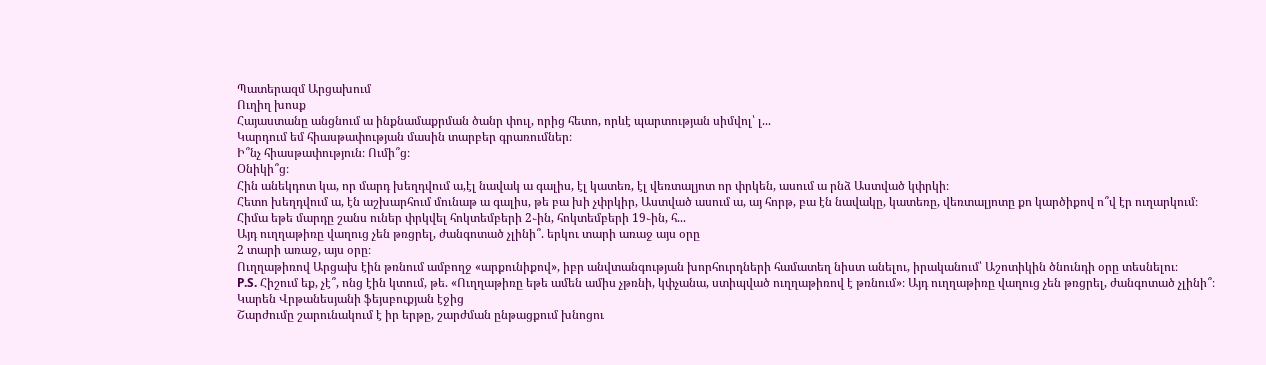Պատերազմ Արցախում
Ուղիղ խոսք
Հայաստանը անցնում ա ինքնամաքրման ծանր փուլ, որից հետո, որևէ պարտության սիմվոլ՝ լ...
Կարդում եմ հիասթափության մասին տարբեր գրառումներ։
Ի՞նչ հիասթափություն։ Ումի՞ց։
Օնիկի՞ց։
Հին անեկդոտ կա, որ մարդ խեղդվում ա,էլ նավակ ա գալիս, էլ կատեռ, էլ վեռտալյոտ որ փրկեն, ասում ա րնձ Աստված կփրկի։
Հետո խեղդվում ա, էն աշխարհում մունաթ ա գալիս, թե բա խի չփրկիր, Աստված ասում ա, այ հորթ, բա էն նավակը, կատեռը, վեռտալյոտը քո կարծիքով ո՞վ էր ուղարկում։
Հիմա եթե մարդը շանս ուներ փրկվել հոկտեմբերի 2֊ին, հոկտեմբերի 19֊ին, հ...
Այդ ուղղաթիռը վաղուց չեն թռցրել, ժանգոտած չլինի՞. երկու տարի առաջ այս օրը
2 տարի առաջ, այս օրը։
Ուղղաթիռով Արցախ էին թռնում ամբողջ «արքունիքով», իբր անվտանգության խորհուրդների համատեղ նիստ անելու, իրականում՝ Աշոտիկին ծնունդի օրը տեսնելու։
P.S. Հիշում եք, չէ՞, ոնց էին կտում, թե. «Ուղղաթիռը եթե ամեն ամիս չթռնի, կփչանա, ստիպված ուղղաթիռով է թռնում»։ Այդ ուղղաթիռը վաղուց չեն թռցրել, ժանգոտած չլինի՞։
Կարեն Վրթանեսյանի ֆեյսբուքյան էջից
Շարժումը շարունակում է իր երթը, շարժման ընթացքում խնոցու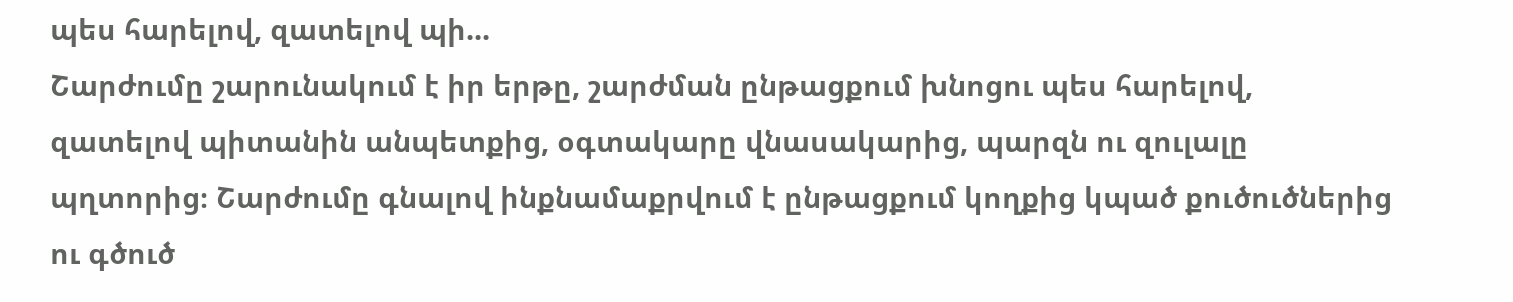պես հարելով, զատելով պի...
Շարժումը շարունակում է իր երթը, շարժման ընթացքում խնոցու պես հարելով, զատելով պիտանին անպետքից, օգտակարը վնասակարից, պարզն ու զուլալը պղտորից։ Շարժումը գնալով ինքնամաքրվում է ընթացքում կողքից կպած քուծուծներից ու գծուծ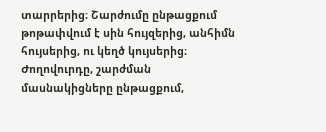տարրերից։ Շարժումը ընթացքում թոթափվում է սին հույզերից, անհիմն հույսերից, ու կեղծ կույսերից։ Ժողովուրդը, շարժման մասնակիցները ընթացքում,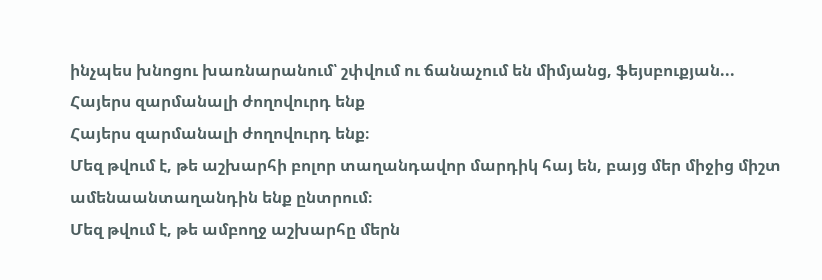ինչպես խնոցու խառնարանում՝ շփվում ու ճանաչում են միմյանց, ֆեյսբուքյան...
Հայերս զարմանալի ժողովուրդ ենք
Հայերս զարմանալի ժողովուրդ ենք։
Մեզ թվում է, թե աշխարհի բոլոր տաղանդավոր մարդիկ հայ են, բայց մեր միջից միշտ ամենաանտաղանդին ենք ընտրում։
Մեզ թվում է, թե ամբողջ աշխարհը մերն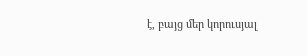է, բայց մեր կորուսյալ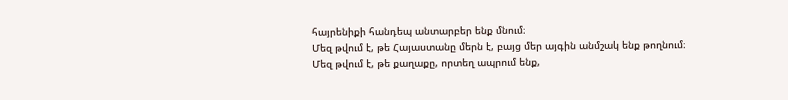հայրենիքի հանդեպ անտարբեր ենք մնում։
Մեզ թվում է, թե Հայաստանը մերն է, բայց մեր այգին անմշակ ենք թողնում։
Մեզ թվում է, թե քաղաքը, որտեղ ապրում ենք,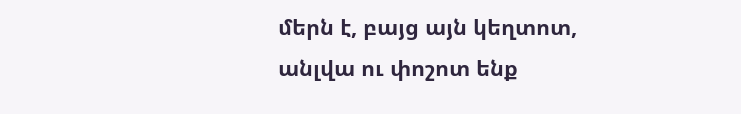մերն է, բայց այն կեղտոտ, անլվա ու փոշոտ ենք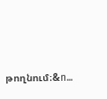թողնում։&n...